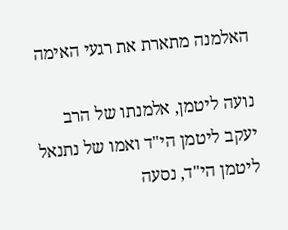האלמנה מתארת את רגעי האימה

נועה ליטמן, אלמנתו של הרב יעקב ליטמן הי"ד ואמו של נתנאל ליטמן הי"ד, נסעה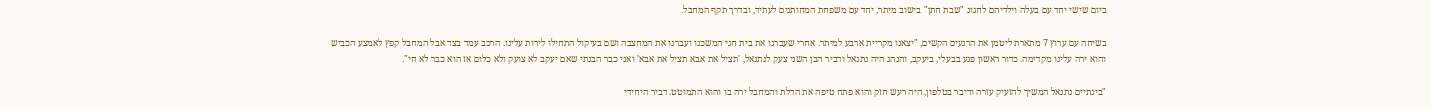ביום שישי יחד עם בעלה וילדיהם לחגוג "שבת חתן" בישוב מיתר, יחד עם משפחת המחותנים לעתיד, ובדרך תקף המחבל.

בשיחה עם ערוץ 7 מתארת ליטמן את הרגעים הקשים, "יצאנו מקריית ארבע למיתר. אחרי שעברנו את בית חגי המשכנו ועברנו את המחצבה ושם בעיקול התחילו לירות עלינו. הרכב עמד בצד אבל המחבל קפץ לאמצע הכביש והוא ירה עלינו מקדימה. כדור ראשון פגע בבעלי, ביעקב, והנהג היה נתנאל ודביר הבן השני צעק לנתנאל, 'תציל את אבא תציל את אבא' ואני כבר הבנתי שאם יעקב לא צועק ולא כלום אז הוא כבר לא חי".

"בינתיים נתנאל המשיך להזעיק עזרה ודיבר בטלפון, היה רעש חזק והוא פתח טיפה את הדלת והמחבל ירה בו והוא התמוטט. דביר היחידי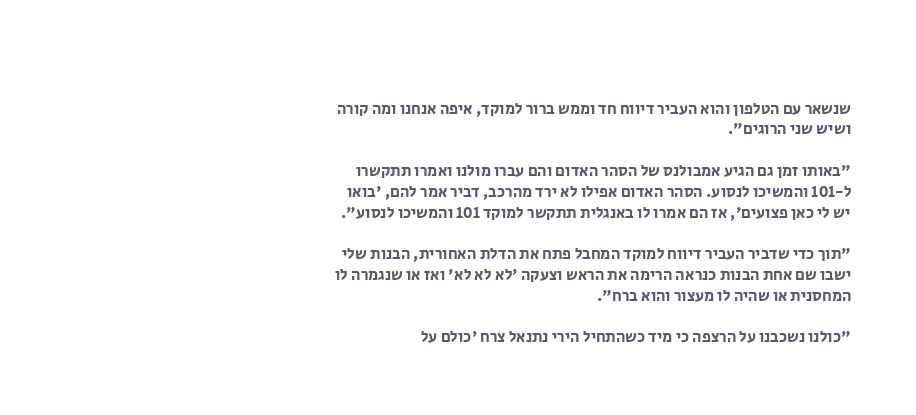שנשאר עם הטלפון והוא העביר דיווח חד וממש ברור למוקד, איפה אנחנו ומה קורה ושיש שני הרוגים".

"באותו זמן גם הגיע אמבולנס של הסהר האדום והם עברו מולנו ואמרו תתקשרו ל-101 והמשיכו לנסוע. הסהר האדום אפילו לא ירד מהרכב, דביר אמר להם, 'בואו יש לי כאן פצועים', אז הם אמרו לו באנגלית תתקשר למוקד 101 והמשיכו לנסוע".

"תוך כדי שדביר העביר דיווח למוקד המחבל פתח את הדלת האחורית, הבנות שלי ישבו שם אחת הבנות כנראה הרימה את הראש וצעקה 'לא לא לא' ואז או שנגמרה לו המחסנית או שהיה לו מעצור והוא ברח".

"כולנו נשכבנו על הרצפה כי מיד כשהתחיל הירי נתנאל צרח 'כולם על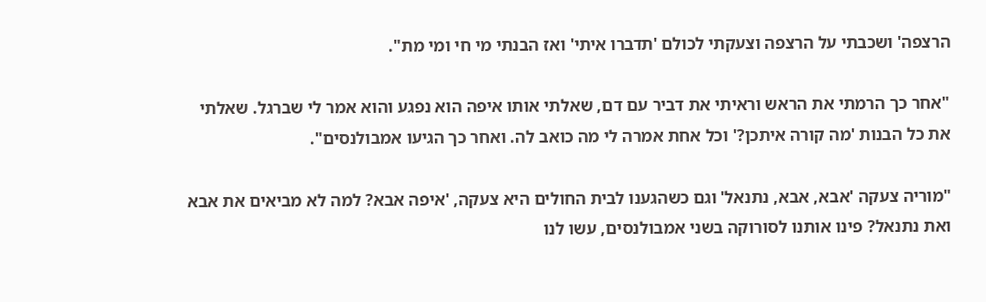הרצפה' ושכבתי על הרצפה וצעקתי לכולם 'תדברו איתי' ואז הבנתי מי חי ומי מת".

"אחר כך הרמתי את הראש וראיתי את דביר עם דם, שאלתי אותו איפה הוא נפגע והוא אמר לי שברגל. שאלתי את כל הבנות 'מה קורה איתכן?' וכל אחת אמרה לי מה כואב לה. ואחר כך הגיעו אמבולנסים".

"מוריה צעקה 'אבא, אבא, נתנאל' וגם כשהגענו לבית החולים היא צעקה, 'איפה אבא? למה לא מביאים את אבא ואת נתנאל? פינו אותנו לסורוקה בשני אמבולנסים, עשו לנו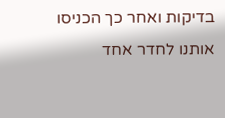בדיקות ואחר כך הכניסו אותנו לחדר אחד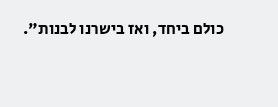כולם ביחד, ואז בישרנו לבנות".